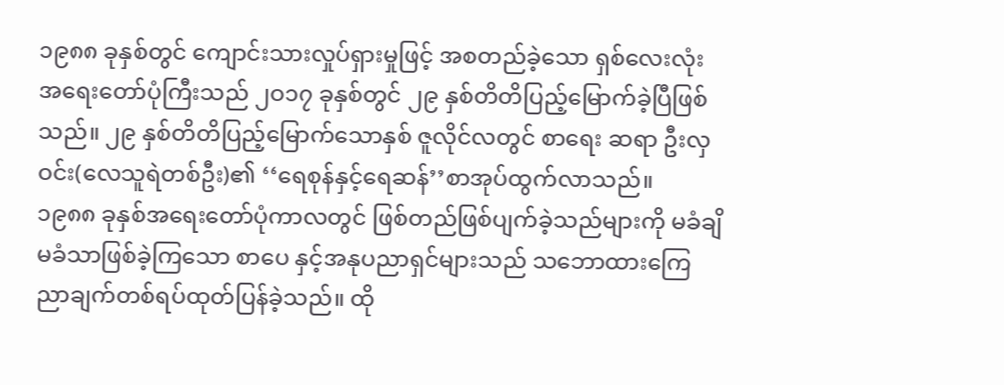၁၉၈၈ ခုနှစ်တွင် ကျောင်းသားလှုပ်ရှားမှုဖြင့် အစတည်ခဲ့သော ရှစ်လေးလုံးအရေးတော်ပုံကြီးသည် ၂ဝ၁၇ ခုနှစ်တွင် ၂၉ နှစ်တိတိပြည့်မြောက်ခဲ့ပြီဖြစ်သည်။ ၂၉ နှစ်တိတိပြည့်မြောက်သောနှစ် ဇူလိုင်လတွင် စာရေး ဆရာ ဦးလှဝင်း(လေသူရဲတစ်ဦး)၏ ‘‘ရေစုန်နှင့်ရေဆန်’’စာအုပ်ထွက်လာသည်။
၁၉၈၈ ခုနှစ်အရေးတော်ပုံကာလတွင် ဖြစ်တည်ဖြစ်ပျက်ခဲ့သည်များကို မခံချိမခံသာဖြစ်ခဲ့ကြသော စာပေ နှင့်အနုပညာရှင်များသည် သဘောထားကြေညာချက်တစ်ရပ်ထုတ်ပြန်ခဲ့သည်။ ထို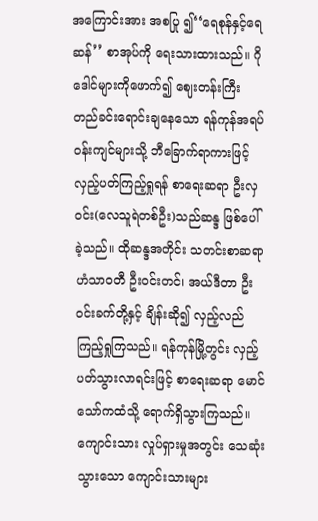အကြောင်းအား အစပြု ၍‘‘ရေစုန်နှင့်ရေဆန်’’ စာအုပ်ကို ရေးသားထားသည်။ ဂိုဒေါင်များကိုဖောက်၍ ဈေးတန်းကြီး တည်ခင်းရောင်းချနေသော ရန်ကုန်အရပ်ဝန်းကျင်များသို့ ဘီခြောက်ရာကားဖြင့် လှည့်ပတ်ကြည့်ရှုရန် စာရေးဆရာ ဦးလှဝင်း(လေသူရဲတစ်ဦး)သည်ဆန္ဒ ဖြစ်ပေါ်ခဲ့သည်။ ထိုဆန္ဒအတိုင်း သတင်းစာဆရာ ဟံသာဝတီ ဦးဝင်းတင်၊ အယ်ဒီတာ ဦးဝင်းခက်တို့နှင့် ချိန်းဆို၍ လှည့်လည်ကြည့်ရှုကြသည်။ ရန်ကုန်မြို့တွင်း လှည့်ပတ်သွားလာရင်းဖြင့် စာရေးဆရာ မောင်သော်ကထံသို့ ရောက်ရှိသွားကြသည်။
ကျောင်းသား လှုပ်ရှားမှုအတွင်း သေဆုံးသွားသော ကျောင်းသားများ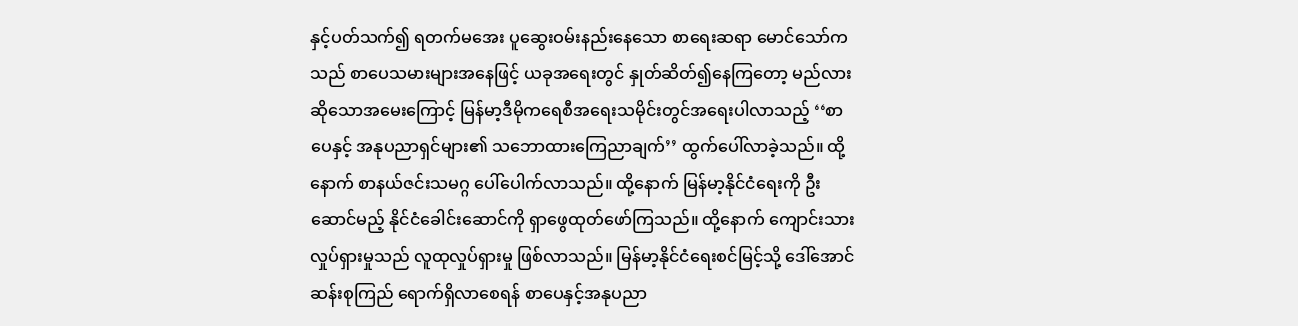နှင့်ပတ်သက်၍ ရတက်မအေး ပူဆွေးဝမ်းနည်းနေသော စာရေးဆရာ မောင်သော်ကသည် စာပေသမားများအနေဖြင့် ယခုအရေးတွင် နှုတ်ဆိတ်၍နေကြတော့ မည်လားဆိုသောအမေးကြောင့် မြန်မာ့ဒီမိုကရေစီအရေးသမိုင်းတွင်အရေးပါလာသည့် ‘‘စာပေနှင့် အနုပညာရှင်များ၏ သဘောထားကြေညာချက်’’ ထွက်ပေါ်လာခဲ့သည်။ ထို့နောက် စာနယ်ဇင်းသမဂ္ဂ ပေါ်ပေါက်လာသည်။ ထို့နောက် မြန်မာ့နိုင်ငံရေးကို ဦးဆောင်မည့် နိုင်ငံခေါင်းဆောင်ကို ရှာဖွေထုတ်ဖော်ကြသည်။ ထို့နောက် ကျောင်းသားလှုပ်ရှားမှုသည် လူထုလှုပ်ရှားမှု ဖြစ်လာသည်။ မြန်မာ့နိုင်ငံရေးစင်မြင့်သို့ ဒေါ်အောင်ဆန်းစုကြည် ရောက်ရှိလာစေရန် စာပေနှင့်အနုပညာ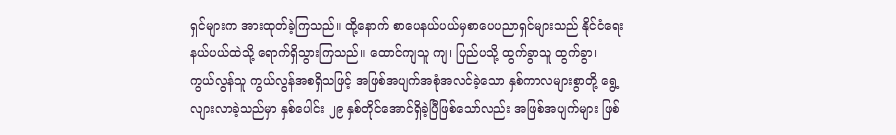ရှင်များက အားထုတ်ခဲ့ကြသည်။ ထို့နောက် စာပေနယ်ပယ်မှစာပေပညာရှင်များသည် နိုင်ငံရေးနယ်ပယ်ထဲသို့ ရောက်ရှိသွားကြသည်။ ထောင်ကျသူ ကျ၊ ပြည်ပသို့ ထွက်ခွာသူ ထွက်ခွာ၊ ကွယ်လွန်သူ ကွယ်လွန်အစရှိသဖြင့် အဖြစ်အပျက်အစုံအလင်ခဲ့သော နှစ်ကာလများစွာတို့ ရွေ့လျားလာခဲ့သည်မှာ နှစ်ပေါင်း ၂၉ နှစ်တိုင်အောင်ရှိခဲ့ပြီဖြစ်သော်လည်း အဖြစ်အပျက်များ ဖြစ်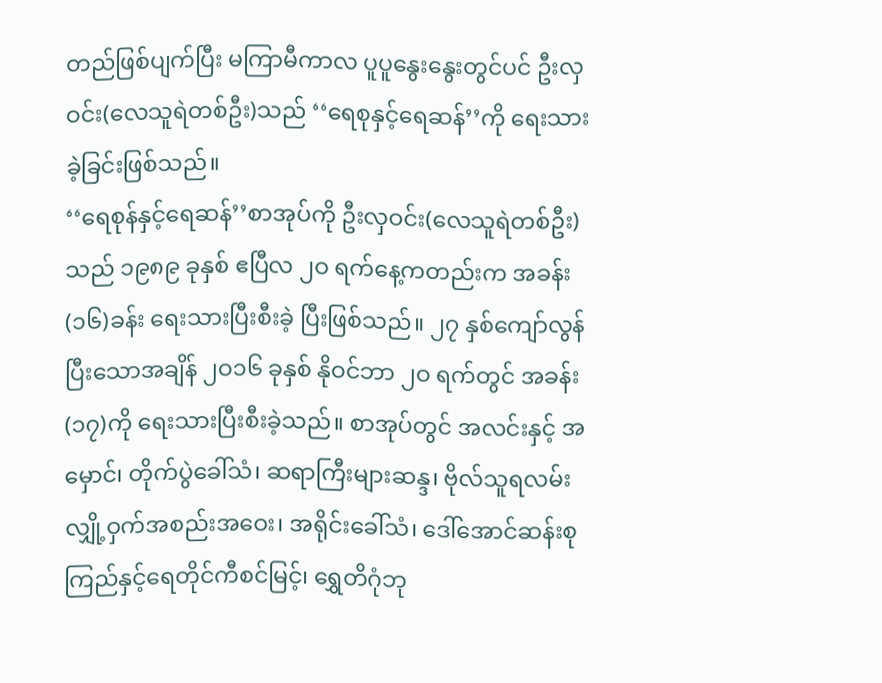တည်ဖြစ်ပျက်ပြီး မကြာမီကာလ ပူပူနွေးနွေးတွင်ပင် ဦးလှဝင်း(လေသူရဲတစ်ဦး)သည် ‘‘ရေစုနှင့်ရေဆန်’’ကို ရေးသားခဲ့ခြင်းဖြစ်သည်။
‘‘ရေစုန်နှင့်ရေဆန်’’စာအုပ်ကို ဦးလှဝင်း(လေသူရဲတစ်ဦး)သည် ၁၉၈၉ ခုနှစ် ဧပြီလ ၂ဝ ရက်နေ့ကတည်းက အခန်း(၁၆)ခန်း ရေးသားပြီးစီးခဲ့ ပြီးဖြစ်သည်။ ၂၇ နှစ်ကျော်လွန်ပြီးသောအချိန် ၂ဝ၁၆ ခုနှစ် နိုဝင်ဘာ ၂ဝ ရက်တွင် အခန်း(၁၇)ကို ရေးသားပြီးစီးခဲ့သည်။ စာအုပ်တွင် အလင်းနှင့် အမှောင်၊ တိုက်ပွဲခေါ်သံ၊ ဆရာကြီးများဆန္ဒ၊ ဗိုလ်သူရလမ်း လျှို့ဝှက်အစည်းအဝေး၊ အရိုင်းခေါ်သံ၊ ဒေါ်အောင်ဆန်းစုကြည်နှင့်ရေတိုင်ကီစင်မြင့်၊ ရွှေတိဂုံဘု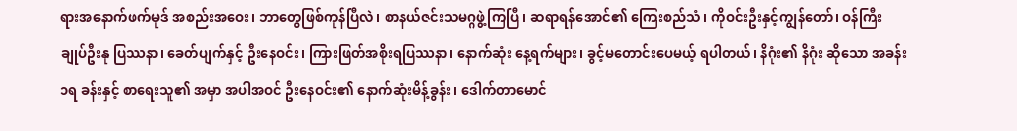ရားအနောက်ဖက်မုဒ် အစည်းအဝေး၊ ဘာတွေဖြစ်ကုန်ပြီလဲ၊ စာနယ်ဇင်းသမဂ္ဂဖွဲ့ကြပြီ၊ ဆရာရန်အောင်၏ ကြေးစည်သံ၊ ကိုဝင်းဦးနှင့်ကျွန်တော်၊ ဝန်ကြီးချုပ်ဦးနု ပြဿနာ၊ ခေတ်ပျက်နှင့် ဦးနေဝင်း၊ ကြားဖြတ်အစိုးရပြဿနာ၊ နောက်ဆုံး နေ့ရက်များ၊ ခွင့်မတောင်းပေမယ့် ရပါတယ်၊ နိဂုံး၏ နိဂုံး ဆိုသော အခန်း ၁ရ ခန်းနှင့် စာရေးသူ၏ အမှာ အပါအဝင် ဦးနေဝင်း၏ နောက်ဆုံးမိန့်ခွန်း၊ ဒေါက်တာမောင်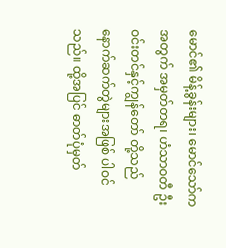မောင်၏ မိန့်ခွန်းများ၊ မောင်သော်က အတွက် အမှတ်တရ၊ ဟံသာဝတီ ဦးဝင်းတင်နှင့်ကျွန်တော် တို့သည် နောက်ဆက်တွဲများအဖြစ် ပါဝင်သည်။ ထို့အပြင် ဓာတ်ပုံမှတ်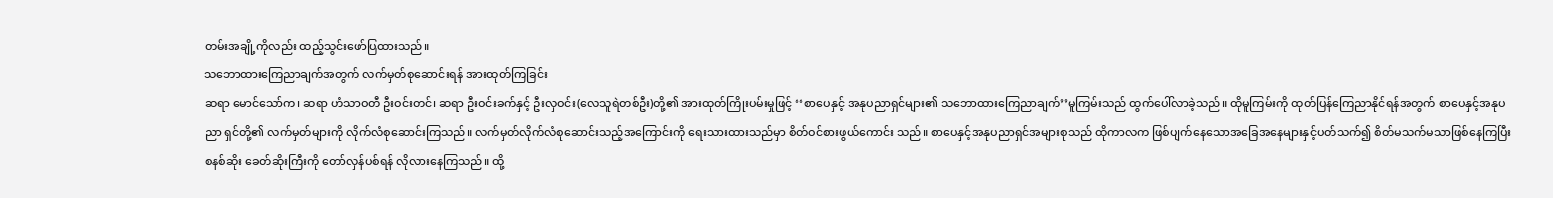တမ်းအချို့ကိုလည်း ထည့်သွင်းဖော်ပြထားသည်။
သဘောထားကြေညာချက်အတွက် လက်မှတ်စုဆောင်းရန် အားထုတ်ကြခြင်း
ဆရာ မောင်သော်က၊ ဆရာ ဟံသာဝတီ ဦးဝင်းတင်၊ ဆရာ ဦးဝင်းခက်နှင့် ဦးလှဝင်း(လေသူရဲတစ်ဦး)တို့၏ အားထုတ်ကြိုးပမ်းမှုဖြင့် ‘‘စာပေနှင့် အနုပညာရှင်များ၏ သဘောထားကြေညာချက်’’မူကြမ်းသည် ထွက်ပေါ်လာခဲ့သည်။ ထိုမူကြမ်းကို ထုတ်ပြန်ကြေညာနိုင်ရန်အတွက် စာပေနှင့်အနုပညာ ရှင်တို့၏ လက်မှတ်များကို လိုက်လံစုဆောင်းကြသည်။ လက်မှတ်လိုက်လံစုဆောင်းသည့်အကြောင်းကို ရေးသားထားသည်မှာ စိတ်ဝင်စားဖွယ်ကောင်း သည်။ စာပေနှင့်အနုပညာရှင်အများစုသည် ထိုကာလက ဖြစ်ပျက်နေသောအခြေအနေများနှင့်ပတ်သက်၍ စိတ်မသက်မသာဖြစ်နေကြပြီး စနစ်ဆိုး ခေတ်ဆိုးကြီးကို တော်လှန်ပစ်ရန် လိုလားနေကြသည်။ ထို့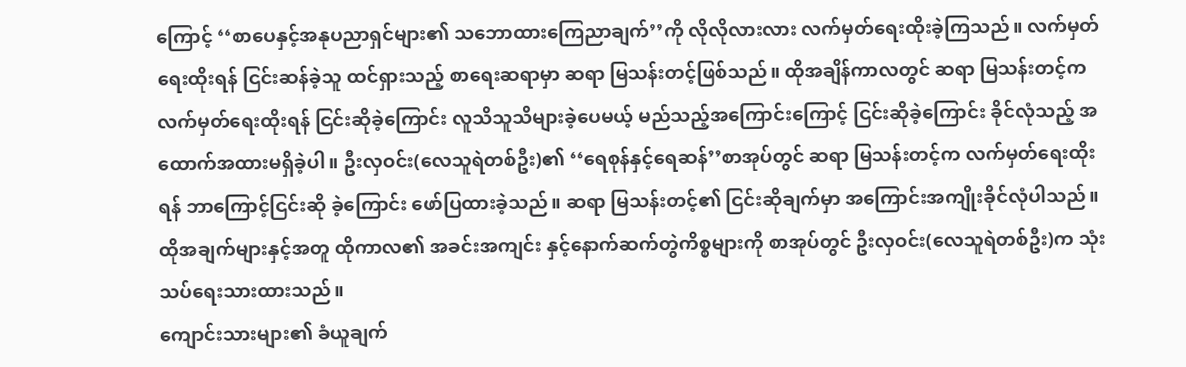ကြောင့် ‘‘စာပေနှင့်အနုပညာရှင်များ၏ သဘောထားကြေညာချက်’’ကို လိုလိုလားလား လက်မှတ်ရေးထိုးခဲ့ကြသည်။ လက်မှတ်ရေးထိုးရန် ငြင်းဆန်ခဲ့သူ ထင်ရှားသည့် စာရေးဆရာမှာ ဆရာ မြသန်းတင့်ဖြစ်သည်။ ထိုအချိန်ကာလတွင် ဆရာ မြသန်းတင့်က လက်မှတ်ရေးထိုးရန် ငြင်းဆိုခဲ့ကြောင်း လူသိသူသိများခဲ့ပေမယ့် မည်သည့်အကြောင်းကြောင့် ငြင်းဆိုခဲ့ကြောင်း ခိုင်လုံသည့် အထောက်အထားမရှိခဲ့ပါ။ ဦးလှဝင်း(လေသူရဲတစ်ဦး)၏ ‘‘ရေစုန်နှင့်ရေဆန်’’စာအုပ်တွင် ဆရာ မြသန်းတင့်က လက်မှတ်ရေးထိုးရန် ဘာကြောင့်ငြင်းဆို ခဲ့ကြောင်း ဖော်ပြထားခဲ့သည်။ ဆရာ မြသန်းတင့်၏ ငြင်းဆိုချက်မှာ အကြောင်းအကျိုးခိုင်လုံပါသည်။ ထိုအချက်များနှင့်အတူ ထိုကာလ၏ အခင်းအကျင်း နှင့်နောက်ဆက်တွဲကိစ္စများကို စာအုပ်တွင် ဦးလှဝင်း(လေသူရဲတစ်ဦး)က သုံးသပ်ရေးသားထားသည်။
ကျောင်းသားများ၏ ခံယူချက်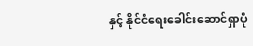နှင့် နိုင်ငံရေးခေါင်းဆောင်ရှာပုံ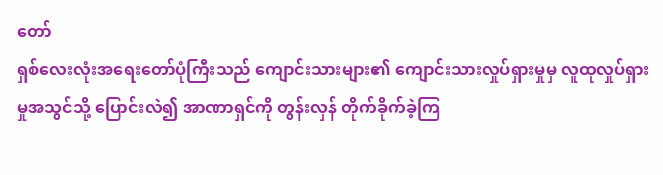တော်
ရှစ်လေးလုံးအရေးတော်ပုံကြီးသည် ကျောင်းသားများ၏ ကျောင်းသားလှုပ်ရှားမှုမှ လူထုလှုပ်ရှားမှုအသွင်သို့ ပြောင်းလဲ၍ အာဏာရှင်ကို တွန်းလှန် တိုက်ခိုက်ခဲ့ကြ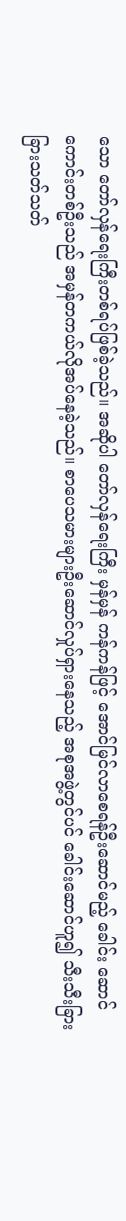သော တော်လှန်ရေးကြီးတစ်ရပ်ဖြစ်ခဲ့သည်။ အဆိုပါ တော်လှန်ရေးကြီး မှန်မှန် ကန်ကန်ဖြင့် အောင်မြင်လာစေရန်ဦးဆောင်မည့် ခေါင်း ဆောင်ကောင်းတစ်ဦးသည် အမှန်တကယ်လိုအပ်နေခဲ့သည်။ စာပေသမားများဦးဆောင်လှုပ်ရှားနေသည့် အစုအဖွဲ့တွင်ပင် ခေါင်းဆောင်ဟူ၍ သီးသီးခြား ခြားသတ်သတ်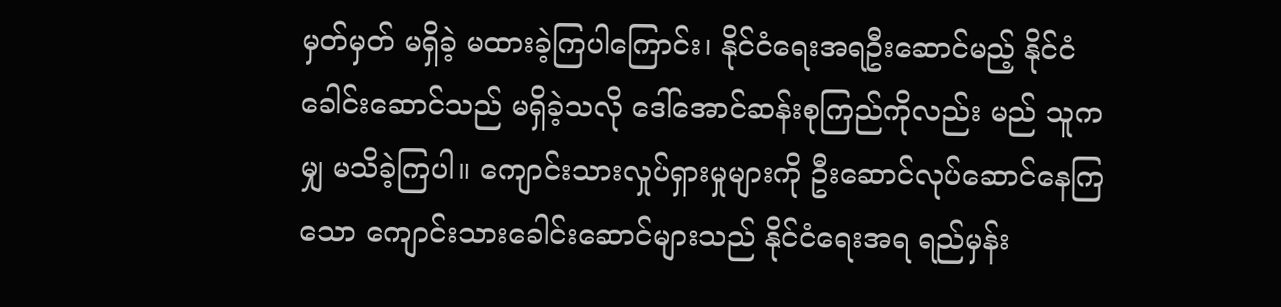မှတ်မှတ် မရှိခဲ့ မထားခဲ့ကြပါကြောင်း၊ နိုင်ငံရေးအရဦးဆောင်မည့် နိုင်ငံခေါင်းဆောင်သည် မရှိခဲ့သလို ဒေါ်အောင်ဆန်းစုကြည်ကိုလည်း မည် သူကမျှ မသိခဲ့ကြပါ။ ကျောင်းသားလှုပ်ရှားမှုများကို ဦးဆောင်လုပ်ဆောင်နေကြသော ကျောင်းသားခေါင်းဆောင်များသည် နိုင်ငံရေးအရ ရည်မှန်း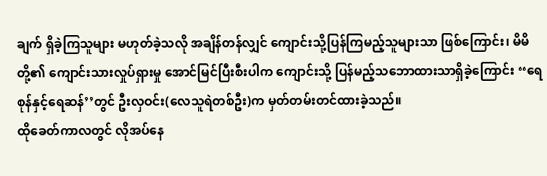ချက် ရှိခဲ့ကြသူများ မဟုတ်ခဲ့သလို အချိန်တန်လျှင် ကျောင်းသို့ပြန်ကြမည့်သူများသာ ဖြစ်ကြောင်း၊ မိမိတို့၏ ကျောင်းသားလှုပ်ရှားမှု အောင်မြင်ပြီးစီးပါက ကျောင်းသို့ ပြန်မည့်သဘောထားသာရှိခဲ့ကြောင်း ‘‘ရေစုန်နှင့်ရေဆန်’’တွင် ဦးလှဝင်း(လေသူရဲတစ်ဦး)က မှတ်တမ်းတင်ထားခဲ့သည်။
ထိုခေတ်ကာလတွင် လိုအပ်နေ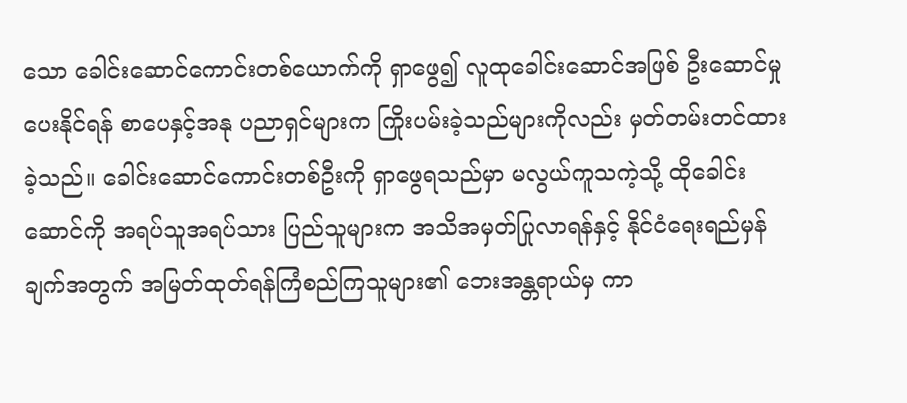သော ခေါင်းဆောင်ကောင်းတစ်ယောက်ကို ရှာဖွေ၍ လူထုခေါင်းဆောင်အဖြစ် ဦးဆောင်မှုပေးနိုင်ရန် စာပေနှင့်အနု ပညာရှင်များက ကြိုးပမ်းခဲ့သည်များကိုလည်း မှတ်တမ်းတင်ထားခဲ့သည်။ ခေါင်းဆောင်ကောင်းတစ်ဦးကို ရှာဖွေရသည်မှာ မလွယ်ကူသကဲ့သို့ ထိုခေါင်း ဆောင်ကို အရပ်သူအရပ်သား ပြည်သူများက အသိအမှတ်ပြုလာရန်နှင့် နိုင်ငံရေးရည်မှန်ချက်အတွက် အမြတ်ထုတ်ရန်ကြံစည်ကြသူများ၏ ဘေးအန္တရာယ်မှ ကာ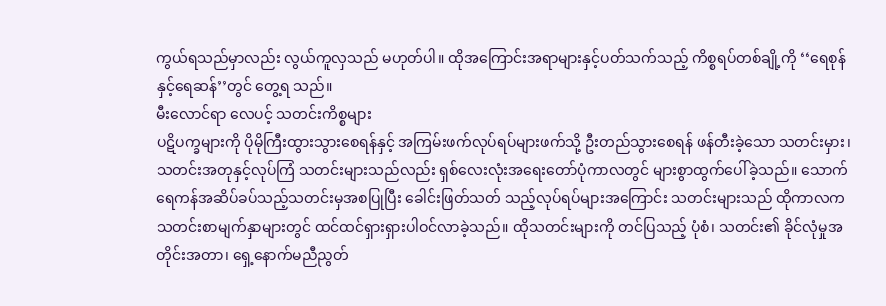ကွယ်ရသည်မှာလည်း လွယ်ကူလှသည် မဟုတ်ပါ။ ထိုအကြောင်းအရာများနှင့်ပတ်သက်သည့် ကိစ္စရပ်တစ်ချို့ကို ‘‘ရေစုန်နှင့်ရေဆန်’’တွင် တွေ့ရ သည်။
မီးလောင်ရာ လေပင့် သတင်းကိစ္စများ
ပဋိပက္ခများကို ပိုမိုကြီးထွားသွားစေရန်နှင့် အကြမ်းဖက်လုပ်ရပ်များဖက်သို့ ဦးတည်သွားစေရန် ဖန်တီးခဲ့သော သတင်းမှား၊ သတင်းအတုနှင့်လုပ်ကြံ သတင်းများသည်လည်း ရှစ်လေးလုံးအရေးတော်ပုံကာလတွင် များစွာထွက်ပေါ်ခဲ့သည်။ သောက်ရေကန်အဆိပ်ခပ်သည့်သတင်းမှအစပြုပြီး ခေါင်းဖြတ်သတ် သည့်လုပ်ရပ်များအကြောင်း သတင်းများသည် ထိုကာလက သတင်းစာမျက်နှာများတွင် ထင်ထင်ရှားရှားပါဝင်လာခဲ့သည်။ ထိုသတင်းများကို တင်ပြသည့် ပုံစံ၊ သတင်း၏ ခိုင်လုံမှုအတိုင်းအတာ၊ ရှေ့နောက်မညီညွတ်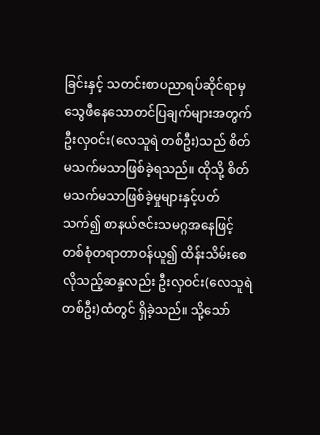ခြင်းနှင့် သတင်းစာပညာရပ်ဆိုင်ရာမှ သွေဖီနေသောတင်ပြချက်များအတွက် ဦးလှဝင်း(လေသူရဲ တစ်ဦး)သည် စိတ်မသက်မသာဖြစ်ခဲ့ရသည်။ ထိုသို့ စိတ်မသက်မသာဖြစ်ခဲ့မှုများနှင့်ပတ်သက်၍ စာနယ်ဇင်းသမဂ္ဂအနေဖြင့် တစ်စုံတရာတာဝန်ယူ၍ ထိန်းသိမ်းစေလိုသည့်ဆန္ဒလည်း ဦးလှဝင်း(လေသူရဲတစ်ဦး)ထံတွင် ရှိခဲ့သည်။ သို့သော်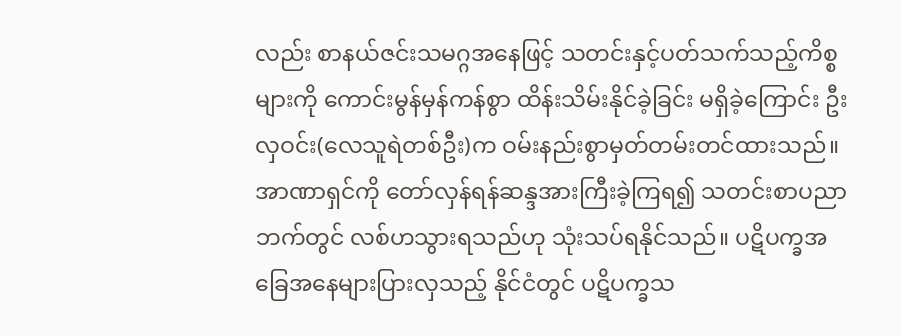လည်း စာနယ်ဇင်းသမဂ္ဂအနေဖြင့် သတင်းနှင့်ပတ်သက်သည့်ကိစ္စ များကို ကောင်းမွန်မှန်ကန်စွာ ထိန်းသိမ်းနိုင်ခဲ့ခြင်း မရှိခဲ့ကြောင်း ဦးလှဝင်း(လေသူရဲတစ်ဦး)က ဝမ်းနည်းစွာမှတ်တမ်းတင်ထားသည်။ အာဏာရှင်ကို တော်လှန်ရန်ဆန္ဒအားကြီးခဲ့ကြရ၍ သတင်းစာပညာဘက်တွင် လစ်ဟသွားရသည်ဟု သုံးသပ်ရနိုင်သည်။ ပဋိပက္ခအခြေအနေများပြားလှသည့် နိုင်ငံတွင် ပဋိပက္ခသ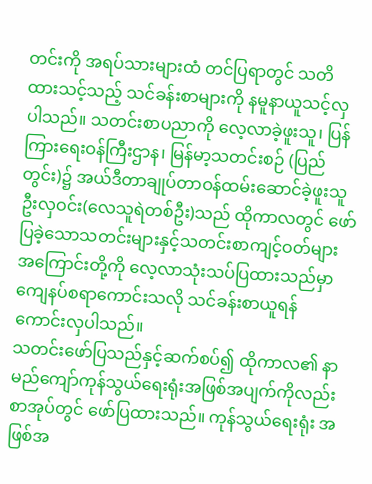တင်းကို အရပ်သားများထံ တင်ပြရာတွင် သတိထားသင့်သည့် သင်ခန်းစာများကို နမူနာယူသင့်လှပါသည်။ သတင်းစာပညာကို လေ့လာခဲ့ဖူးသူ၊ ပြန်ကြားရေးဝန်ကြီးဌာန၊ မြန်မာ့သတင်းစဉ် (ပြည်တွင်း)၌ အယ်ဒီတာချုပ်တာဝန်ထမ်းဆောင်ခဲ့ဖူးသူ ဦးလှဝင်း(လေသူရဲတစ်ဦး)သည် ထိုကာလတွင် ဖော်ပြခဲ့သောသတင်းများနှင့်သတင်းစာကျင့်ဝတ်များအကြောင်းတို့ကို လေ့လာသုံးသပ်ပြထားသည်မှာ ကျေနပ်စရာကောင်းသလို သင်ခန်းစာယူရန် ကောင်းလှပါသည်။
သတင်းဖော်ပြသည်နှင့်ဆက်စပ်၍ ထိုကာလ၏ နာမည်ကျော်ကုန်သွယ်ရေးရုံးအဖြစ်အပျက်ကိုလည်း စာအုပ်တွင် ဖော်ပြထားသည်။ ကုန်သွယ်ရေးရုံး အဖြစ်အ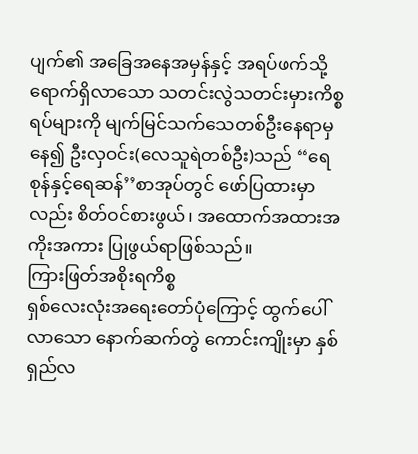ပျက်၏ အခြေအနေအမှန်နှင့် အရပ်ဖက်သို့ ရောက်ရှိလာသော သတင်းလွဲသတင်းမှားကိစ္စရပ်များကို မျက်မြင်သက်သေတစ်ဦးနေရာမှနေ၍ ဦးလှဝင်း(လေသူရဲတစ်ဦး)သည် ‘‘ရေစုန်နှင့်ရေဆန်’’စာအုပ်တွင် ဖော်ပြထားမှာလည်း စိတ်ဝင်စားဖွယ်၊ အထောက်အထားအကိုးအကား ပြုဖွယ်ရာဖြစ်သည်။
ကြားဖြတ်အစိုးရကိစ္စ
ရှစ်လေးလုံးအရေးတော်ပုံကြောင့် ထွက်ပေါ်လာသော နောက်ဆက်တွဲ ကောင်းကျိုးမှာ နှစ်ရှည်လ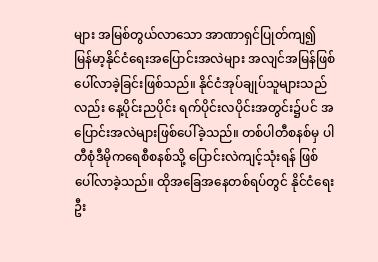များ အမြစ်တွယ်လာသော အာဏာရှင်ပြုတ်ကျ၍ မြန်မာ့နိုင်ငံရေးအပြောင်းအလဲများ အလျင်အမြန်ဖြစ်ပေါ်လာခဲ့ခြင်းဖြစ်သည်။ နိုင်ငံအုပ်ချုပ်သူများသည်လည်း နေ့ပိုင်းညပိုင်း ရက်ပိုင်းလပိုင်းအတွင်း၌ပင် အပြောင်းအလဲများဖြစ်ပေါ်ခဲ့သည်။ တစ်ပါတီစနစ်မှ ပါတီစုံဒီမိုကရေစီစနစ်သို့ ပြောင်းလဲကျင့်သုံးရန် ဖြစ်ပေါ်လာခဲ့သည်။ ထိုအခြေအနေတစ်ရပ်တွင် နိုင်ငံရေးဦး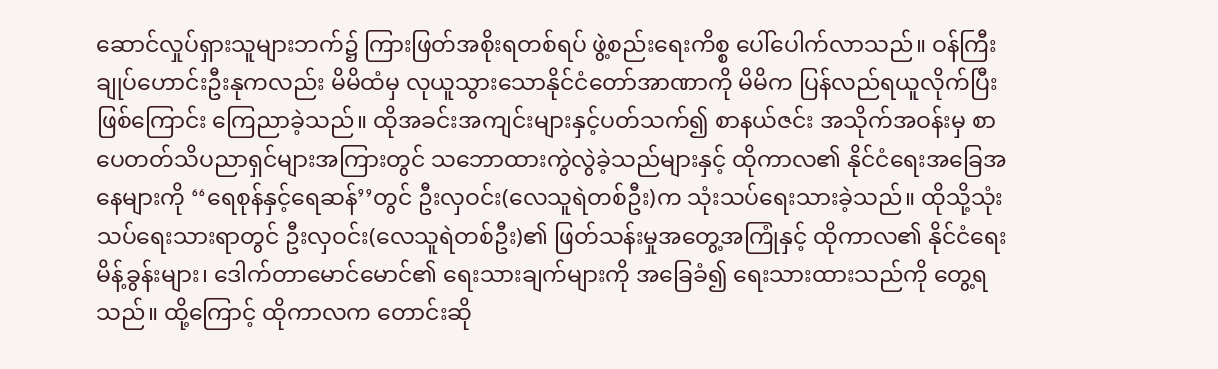ဆောင်လှုပ်ရှားသူများဘက်၌ ကြားဖြတ်အစိုးရတစ်ရပ် ဖွဲ့စည်းရေးကိစ္စ ပေါ်ပေါက်လာသည်။ ဝန်ကြီးချုပ်ဟောင်းဦးနုကလည်း မိမိထံမှ လုယူသွားသောနိုင်ငံတော်အာဏာကို မိမိက ပြန်လည်ရယူလိုက်ပြီးဖြစ်ကြောင်း ကြေညာခဲ့သည်။ ထိုအခင်းအကျင်းများနှင့်ပတ်သက်၍ စာနယ်ဇင်း အသိုက်အဝန်းမှ စာပေတတ်သိပညာရှင်များအကြားတွင် သဘောထားကွဲလွဲခဲ့သည်များနှင့် ထိုကာလ၏ နိုင်ငံရေးအခြေအနေများကို ‘‘ရေစုန်နှင့်ရေဆန်’’တွင် ဦးလှဝင်း(လေသူရဲတစ်ဦး)က သုံးသပ်ရေးသားခဲ့သည်။ ထိုသို့သုံးသပ်ရေးသားရာတွင် ဦးလှဝင်း(လေသူရဲတစ်ဦး)၏ ဖြတ်သန်းမှုအတွေ့အကြုံနှင့် ထိုကာလ၏ နိုင်ငံရေးမိန့်ခွန်းများ၊ ဒေါက်တာမောင်မောင်၏ ရေးသားချက်များကို အခြေခံ၍ ရေးသားထားသည်ကို တွေ့ရသည်။ ထို့ကြောင့် ထိုကာလက တောင်းဆို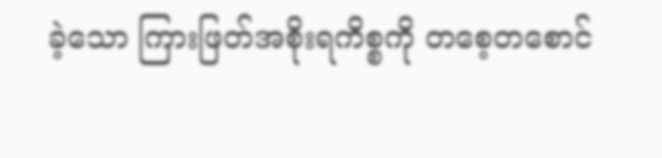ခဲ့သော ကြားဖြတ်အစိုးရကိစ္စကို တစေ့တစောင်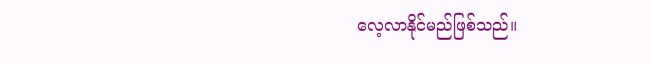လေ့လာနိုင်မည်ဖြစ်သည်။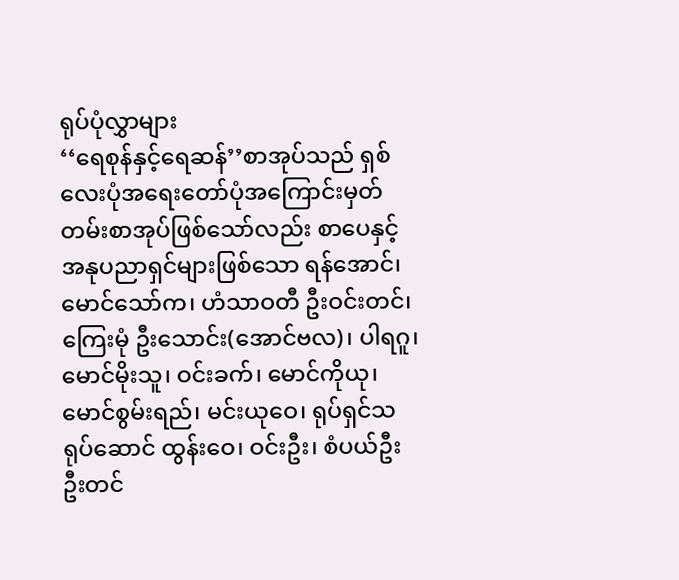ရုပ်ပုံလွှာများ
‘‘ရေစုန်နှင့်ရေဆန်’’စာအုပ်သည် ရှစ်လေးပုံအရေးတော်ပုံအကြောင်းမှတ်တမ်းစာအုပ်ဖြစ်သော်လည်း စာပေနှင့်အနုပညာရှင်များဖြစ်သော ရန်အောင်၊ မောင်သော်က၊ ဟံသာဝတီ ဦးဝင်းတင်၊ ကြေးမုံ ဦးသောင်း(အောင်ဗလ)၊ ပါရဂူ၊ မောင်မိုးသူ၊ ဝင်းခက်၊ မောင်ကိုယု၊ မောင်စွမ်းရည်၊ မင်းယုဝေ၊ ရုပ်ရှင်သရုပ်ဆောင် ထွန်းဝေ၊ ဝင်းဦး၊ စံပယ်ဦး ဦးတင်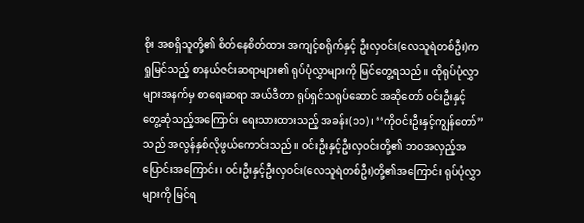စိုး အစရှိသူတို့၏ စိတ်နေစိတ်ထား အကျင့်စရိုက်နှင့် ဦးလှဝင်း(လေသူရဲတစ်ဦး)က ရှုမြင်သည့် စာနယ်ဇင်းဆရာများ၏ ရုပ်ပုံလွှာများကို မြင်တွေ့ရသည်။ ထိုရုပ်ပုံလွှာများအနက်မှ စာရေးဆရာ အယ်ဒီတာ ရုပ်ရှင်သရုပ်ဆောင် အဆိုတော် ဝင်းဦးနှင့် တွေ့ဆုံသည့်အကြောင်း ရေးသားထားသည့် အခန်း(၁၁)၊ ‘‘ကိုဝင်းဦးနှင့်ကျွန်တော်’’သည် အလွန်နှစ်လိုဖွယ်ကောင်းသည်။ ဝင်းဦးနှင့်ဦးလှဝင်းတို့၏ ဘဝအလှည့်အပြောင်းအကြောင်း၊ ဝင်းဦးနှင့်ဦးလှဝင်း(လေသူရဲတစ်ဦး)တို့၏အကြောင်း ရုပ်ပုံလွှာများကို မြင်ရ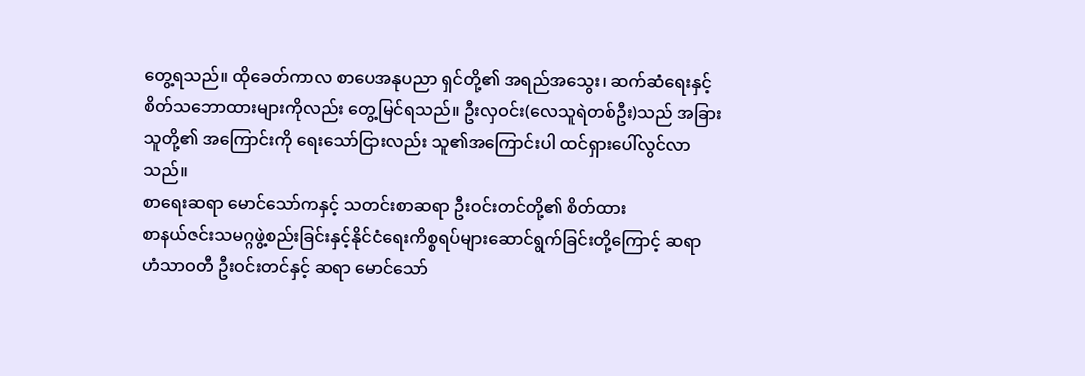တွေ့ရသည်။ ထိုခေတ်ကာလ စာပေအနုပညာ ရှင်တို့၏ အရည်အသွေး၊ ဆက်ဆံရေးနှင့် စိတ်သဘောထားများကိုလည်း တွေ့မြင်ရသည်။ ဦးလှဝင်း(လေသူရဲတစ်ဦး)သည် အခြားသူတို့၏ အကြောင်းကို ရေးသော်ငြားလည်း သူ၏အကြောင်းပါ ထင်ရှားပေါ်လွင်လာသည်။
စာရေးဆရာ မောင်သော်ကနှင့် သတင်းစာဆရာ ဦးဝင်းတင်တို့၏ စိတ်ထား
စာနယ်ဇင်းသမဂ္ဂဖွဲ့စည်းခြင်းနှင့်နိုင်ငံရေးကိစ္စရပ်များဆောင်ရွက်ခြင်းတို့ကြောင့် ဆရာ ဟံသာဝတီ ဦးဝင်းတင်နှင့် ဆရာ မောင်သော်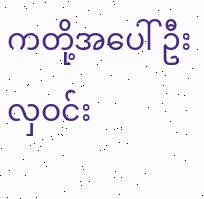ကတို့အပေါ် ဦးလှဝင်း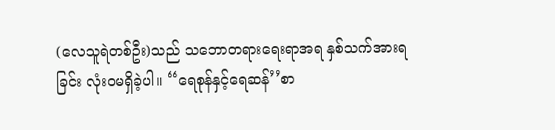(လေသူရဲတစ်ဦး)သည် သဘောတရားရေးရာအရ နှစ်သက်အားရခြင်း လုံးဝမရှိခဲ့ပါ။ ‘‘ရေစုန်နှင့်ရေဆန်’’စာ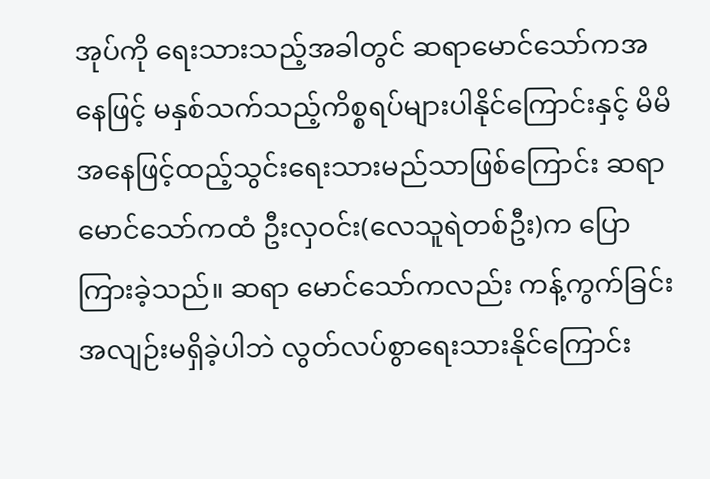အုပ်ကို ရေးသားသည့်အခါတွင် ဆရာမောင်သော်ကအနေဖြင့် မနှစ်သက်သည့်ကိစ္စရပ်များပါနိုင်ကြောင်းနှင့် မိမိအနေဖြင့်ထည့်သွင်းရေးသားမည်သာဖြစ်ကြောင်း ဆရာမောင်သော်ကထံ ဦးလှဝင်း(လေသူရဲတစ်ဦး)က ပြောကြားခဲ့သည်။ ဆရာ မောင်သော်ကလည်း ကန့်ကွက်ခြင်း အလျဉ်းမရှိခဲ့ပါဘဲ လွတ်လပ်စွာရေးသားနိုင်ကြောင်း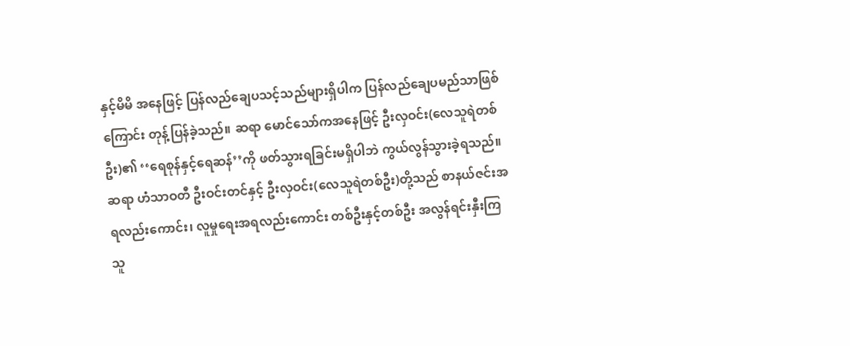နှင့်မိမိ အနေဖြင့် ပြန်လည်ချေပသင့်သည်များရှိပါက ပြန်လည်ချေပမည်သာဖြစ်ကြောင်း တုန့်ပြန်ခဲ့သည်။ ဆရာ မောင်သော်ကအနေဖြင့် ဦးလှဝင်း(လေသူရဲတစ်ဦး)၏ ‘‘ရေစုန်နှင့်ရေဆန်’’ကို ဖတ်သွားရခြင်းမရှိပါဘဲ ကွယ်လွန်သွားခဲ့ရသည်။
ဆရာ ဟံသာဝတီ ဦးဝင်းတင်နှင့် ဦးလှဝင်း(လေသူရဲတစ်ဦး)တို့သည် စာနယ်ဇင်းအရလည်းကောင်း၊ လူမှုရေးအရလည်းကောင်း တစ်ဦးနှင့်တစ်ဦး အလွန်ရင်းနှီးကြသူ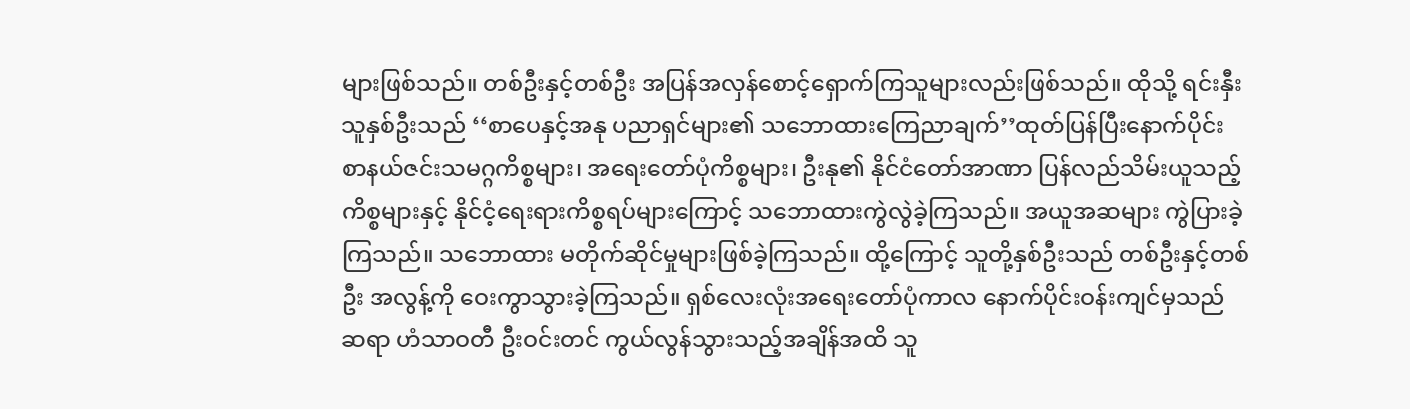များဖြစ်သည်။ တစ်ဦးနှင့်တစ်ဦး အပြန်အလှန်စောင့်ရှောက်ကြသူများလည်းဖြစ်သည်။ ထိုသို့ ရင်းနှီးသူနှစ်ဦးသည် ‘‘စာပေနှင့်အနု ပညာရှင်များ၏ သဘောထားကြေညာချက်’’ထုတ်ပြန်ပြီးနောက်ပိုင်း စာနယ်ဇင်းသမဂ္ဂကိစ္စများ၊ အရေးတော်ပုံကိစ္စများ၊ ဦးနု၏ နိုင်ငံတော်အာဏာ ပြန်လည်သိမ်းယူသည့် ကိစ္စများနှင့် နိုင်ငံ့ရေးရားကိစ္စရပ်များကြောင့် သဘောထားကွဲလွဲခဲ့ကြသည်။ အယူအဆများ ကွဲပြားခဲ့ကြသည်။ သဘောထား မတိုက်ဆိုင်မှုများဖြစ်ခဲ့ကြသည်။ ထို့ကြောင့် သူတို့နှစ်ဦးသည် တစ်ဦးနှင့်တစ်ဦး အလွန့်ကို ဝေးကွာသွားခဲ့ကြသည်။ ရှစ်လေးလုံးအရေးတော်ပုံကာလ နောက်ပိုင်းဝန်းကျင်မှသည် ဆရာ ဟံသာဝတီ ဦးဝင်းတင် ကွယ်လွန်သွားသည့်အချိန်အထိ သူ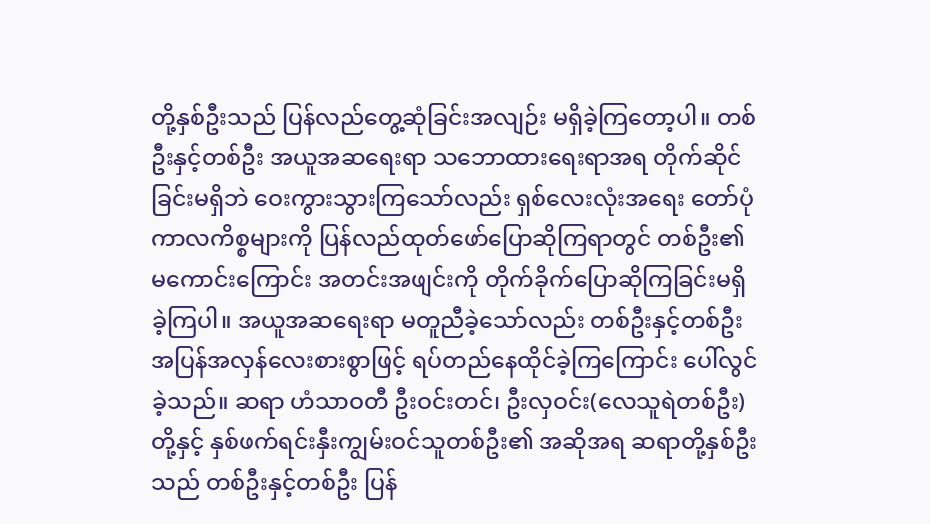တို့နှစ်ဦးသည် ပြန်လည်တွေ့ဆုံခြင်းအလျဉ်း မရှိခဲ့ကြတော့ပါ။ တစ်ဦးနှင့်တစ်ဦး အယူအဆရေးရာ သဘောထားရေးရာအရ တိုက်ဆိုင်ခြင်းမရှိဘဲ ဝေးကွားသွားကြသော်လည်း ရှစ်လေးလုံးအရေး တော်ပုံကာလကိစ္စများကို ပြန်လည်ထုတ်ဖော်ပြောဆိုကြရာတွင် တစ်ဦး၏ မကောင်းကြောင်း အတင်းအဖျင်းကို တိုက်ခိုက်ပြောဆိုကြခြင်းမရှိခဲ့ကြပါ။ အယူအဆရေးရာ မတူညီခဲ့သော်လည်း တစ်ဦးနှင့်တစ်ဦး အပြန်အလှန်လေးစားစွာဖြင့် ရပ်တည်နေထိုင်ခဲ့ကြကြောင်း ပေါ်လွင်ခဲ့သည်။ ဆရာ ဟံသာဝတီ ဦးဝင်းတင်၊ ဦးလှဝင်း(လေသူရဲတစ်ဦး)တို့နှင့် နှစ်ဖက်ရင်းနှီးကျွမ်းဝင်သူတစ်ဦး၏ အဆိုအရ ဆရာတို့နှစ်ဦးသည် တစ်ဦးနှင့်တစ်ဦး ပြန်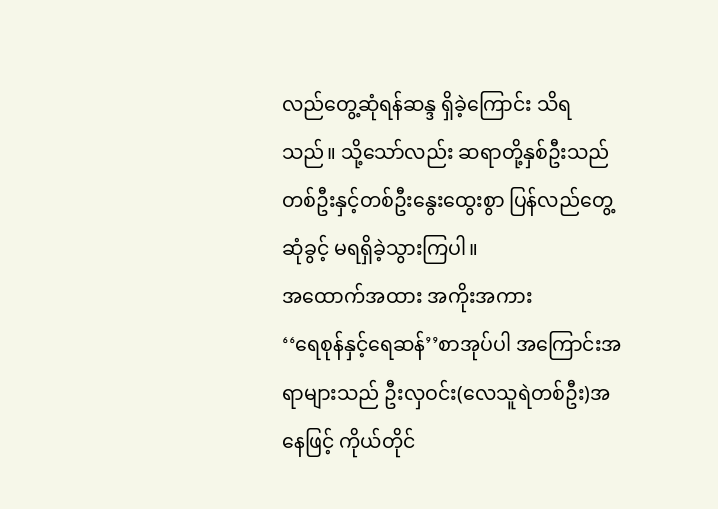လည်တွေ့ဆုံရန်ဆန္ဒ ရှိခဲ့ကြောင်း သိရသည်။ သို့သော်လည်း ဆရာတို့နှစ်ဦးသည် တစ်ဦးနှင့်တစ်ဦးနွေးထွေးစွာ ပြန်လည်တွေ့ဆုံခွင့် မရရှိခဲ့သွားကြပါ။
အထောက်အထား အကိုးအကား
‘‘ရေစုန်နှင့်ရေဆန်’’စာအုပ်ပါ အကြောင်းအရာများသည် ဦးလှဝင်း(လေသူရဲတစ်ဦး)အနေဖြင့် ကိုယ်တိုင်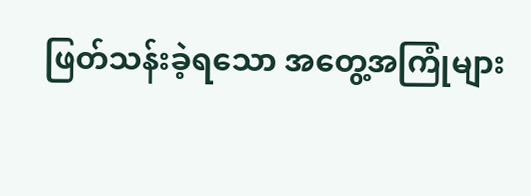ဖြတ်သန်းခဲ့ရသော အတွေ့အကြုံများ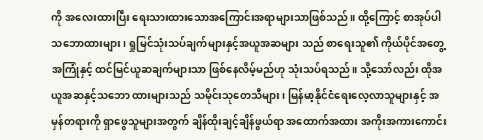ကို အလေးထားပြီး ရေးသားထားသောအကြောင်းအရာများသာဖြစ်သည်။ ထို့ကြောင့် စာအုပ်ပါ သဘောထားများ၊ ရှုမြင်သုံးသပ်ချက်များနှင့်အယူအဆများ သည် စာရေးသူ၏ ကိုယ်ပိုင်အတွေ့အကြုံနှင့် ထင်မြင်ယူဆချက်များသာ ဖြစ်နေလိမ့်မည်ဟု သုံးသပ်ရသည်။ သို့သော်လည်း ထိုအယူအဆနှင့်သဘော ထားများသည် သမိုင်းသုတေသီများ၊ မြန်မာ့နိုင်ငံရေးလေ့လာသူများနှင့် အမှန်တရားကို ရှာဖွေသူများအတွက် ချိန်ထိုးချင့်ချိန်ဖွယ်ရာ အထောက်အထား အကိုးအကားကောင်း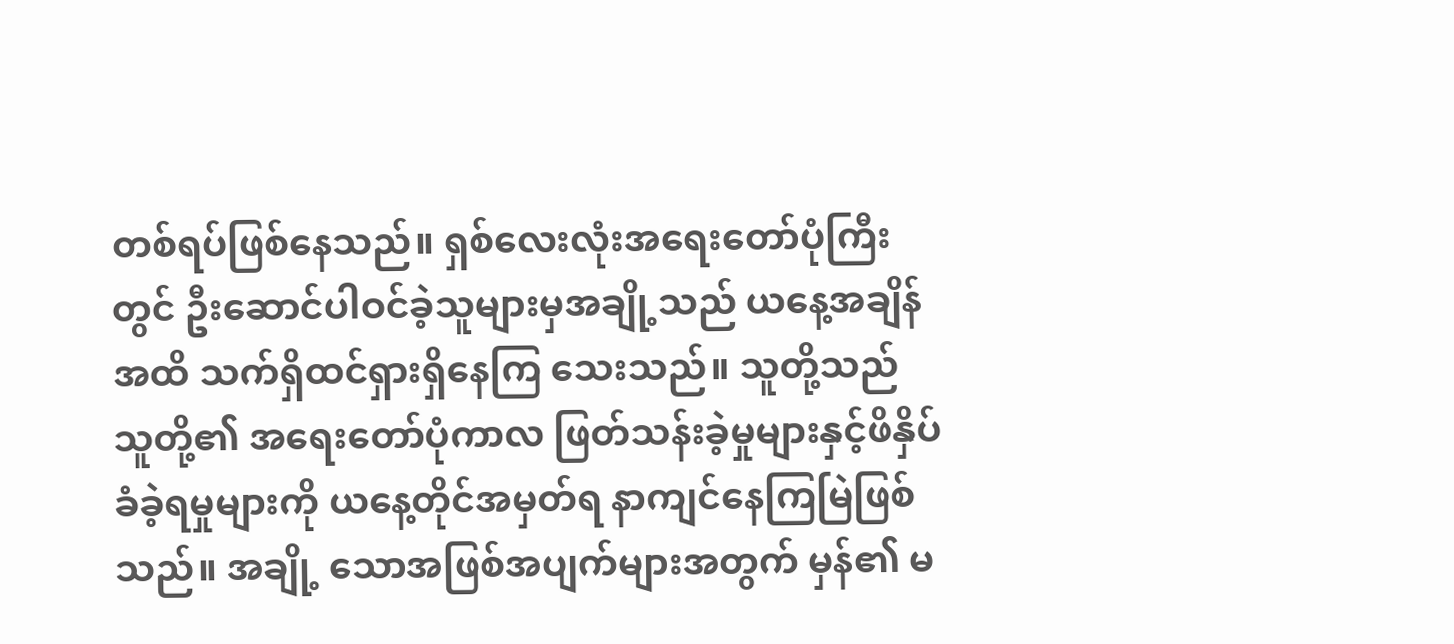တစ်ရပ်ဖြစ်နေသည်။ ရှစ်လေးလုံးအရေးတော်ပုံကြီးတွင် ဦးဆောင်ပါဝင်ခဲ့သူများမှအချို့သည် ယနေ့အချိန်အထိ သက်ရှိထင်ရှားရှိနေကြ သေးသည်။ သူတို့သည် သူတို့၏ အရေးတော်ပုံကာလ ဖြတ်သန်းခဲ့မှုများနှင့်ဖိနှိပ်ခံခဲ့ရမှုများကို ယနေ့တိုင်အမှတ်ရ နာကျင်နေကြမြဲဖြစ်သည်။ အချို့ သောအဖြစ်အပျက်များအတွက် မှန်၏ မ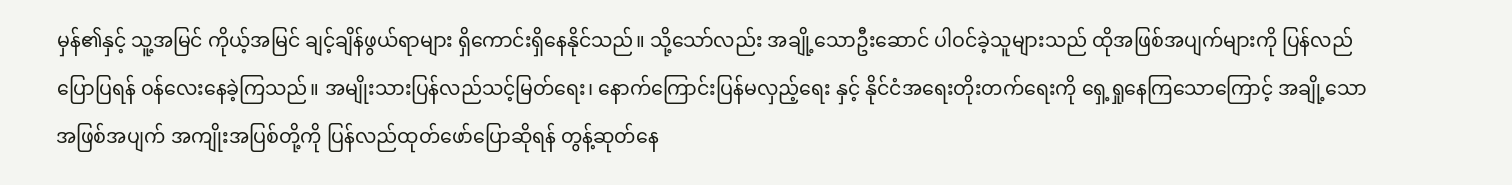မှန်၏နှင့် သူ့အမြင် ကိုယ့်အမြင် ချင့်ချိန်ဖွယ်ရာများ ရှိကောင်းရှိနေနိုင်သည်။ သို့သော်လည်း အချို့သောဦးဆောင် ပါဝင်ခဲ့သူများသည် ထိုအဖြစ်အပျက်များကို ပြန်လည်ပြောပြရန် ဝန်လေးနေခဲ့ကြသည်။ အမျိုးသားပြန်လည်သင့်မြတ်ရေး၊ နောက်ကြောင်းပြန်မလှည့်ရေး နှင့် နိုင်ငံအရေးတိုးတက်ရေးကို ရှေ့ရှုနေကြသောကြောင့် အချို့သောအဖြစ်အပျက် အကျိုးအပြစ်တို့ကို ပြန်လည်ထုတ်ဖော်ပြောဆိုရန် တွန့်ဆုတ်နေ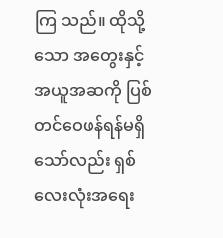ကြ သည်။ ထိုသို့သော အတွေးနှင့်အယူအဆကို ပြစ်တင်ဝေဖန်ရန်မရှိသော်လည်း ရှစ်လေးလုံးအရေး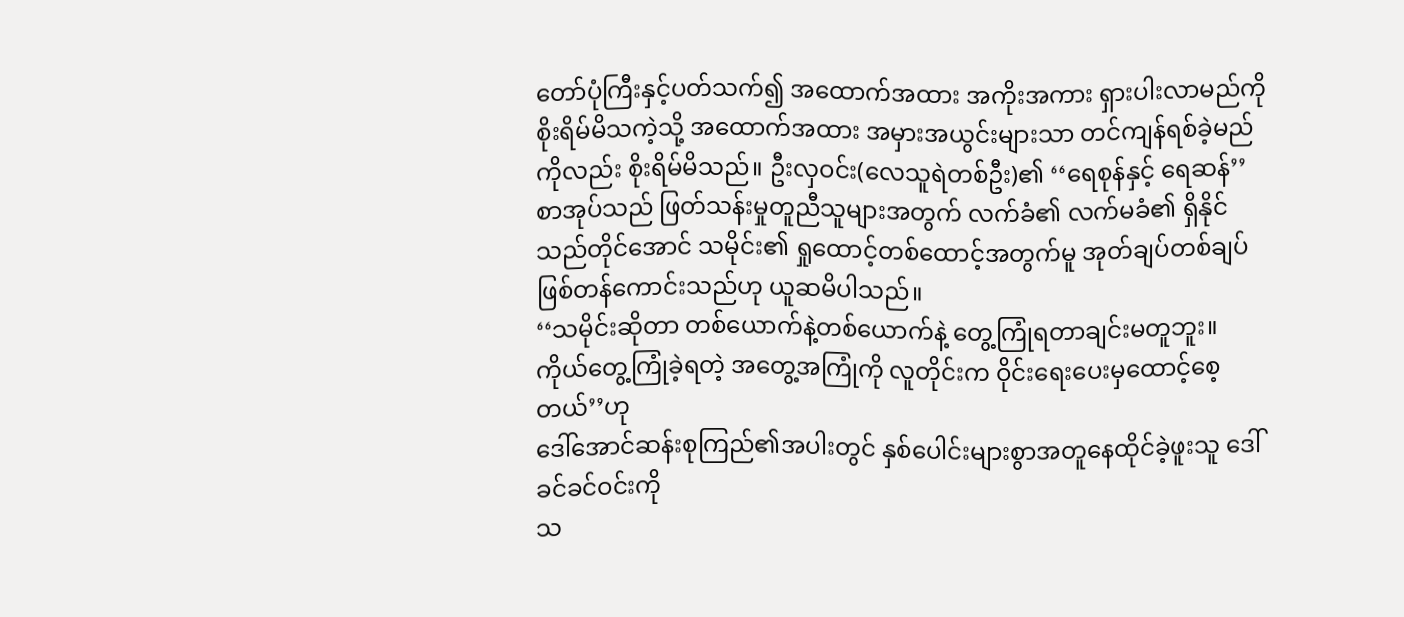တော်ပုံကြီးနှင့်ပတ်သက်၍ အထောက်အထား အကိုးအကား ရှားပါးလာမည်ကို စိုးရိမ်မိသကဲ့သို့ အထောက်အထား အမှားအယွင်းများသာ တင်ကျန်ရစ်ခဲ့မည်ကိုလည်း စိုးရိမ်မိသည်။ ဦးလှဝင်း(လေသူရဲတစ်ဦး)၏ ‘‘ရေစုန်နှင့် ရေဆန်’’စာအုပ်သည် ဖြတ်သန်းမှုတူညီသူများအတွက် လက်ခံ၏ လက်မခံ၏ ရှိနိုင်သည်တိုင်အောင် သမိုင်း၏ ရှုထောင့်တစ်ထောင့်အတွက်မူ အုတ်ချပ်တစ်ချပ် ဖြစ်တန်ကောင်းသည်ဟု ယူဆမိပါသည်။
‘‘သမိုင်းဆိုတာ တစ်ယောက်နဲ့တစ်ယောက်နဲ့ တွေ့ကြုံရတာချင်းမတူဘူး။
ကိုယ်တွေ့ကြုံခဲ့ရတဲ့ အတွေ့အကြုံကို လူတိုင်းက ဝိုင်းရေးပေးမှထောင့်စေ့တယ်’’ဟု
ဒေါ်အောင်ဆန်းစုကြည်၏အပါးတွင် နှစ်ပေါင်းများစွာအတူနေထိုင်ခဲ့ဖူးသူ ဒေါ်ခင်ခင်ဝင်းကို
သ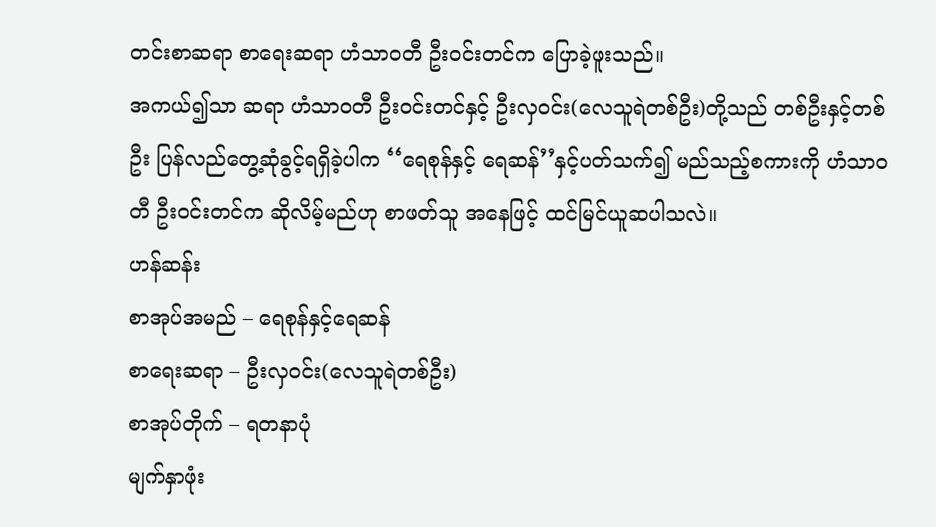တင်းစာဆရာ စာရေးဆရာ ဟံသာဝတီ ဦးဝင်းတင်က ပြောခဲ့ဖူးသည်။
အကယ်၍သာ ဆရာ ဟံသာဝတီ ဦးဝင်းတင်နှင့် ဦးလှဝင်း(လေသူရဲတစ်ဦး)တို့သည် တစ်ဦးနှင့်တစ်ဦး ပြန်လည်တွေ့ဆုံခွင့်ရရှိခဲ့ပါက ‘‘ရေစုန်နှင့် ရေဆန်’’နှင့်ပတ်သက်၍ မည်သည့်စကားကို ဟံသာဝတီ ဦးဝင်းတင်က ဆိုလိမ့်မည်ဟု စာဖတ်သူ အနေဖြင့် ထင်မြင်ယူဆပါသလဲ။
ဟန်ဆန်း
စာအုပ်အမည် – ရေစုန်နှင့်ရေဆန်
စာရေးဆရာ – ဦးလှဝင်း(လေသူရဲတစ်ဦး)
စာအုပ်တိုက် – ရတနာပုံ
မျက်နှာဖုံး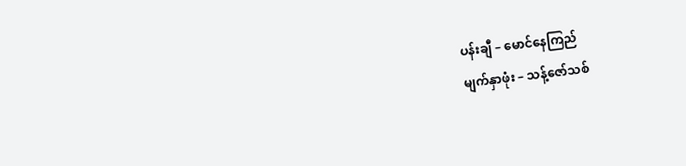ပန်းချီ – မောင်နေကြည်
မျက်နှာဖုံး – သန့်ဇော်သစ်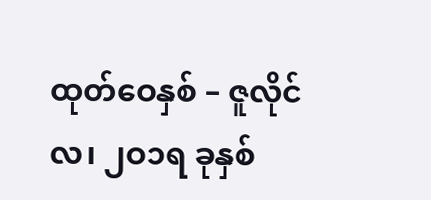ထုတ်ဝေနှစ် – ဇူလိုင်လ၊ ၂ဝ၁ရ ခုနှစ်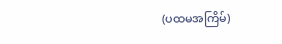(ပထမအကြိမ်)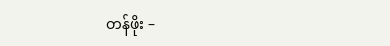တန်ဖိုး –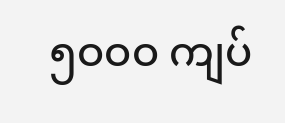၅ဝဝဝ ကျပ်